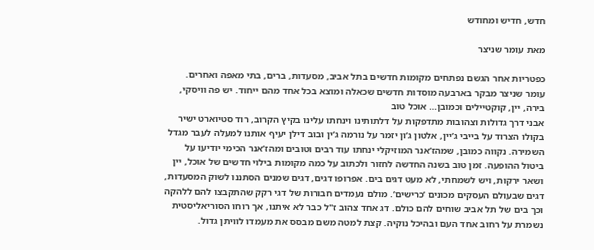חדש, חדיש ומחודש

מאת עומר שניצר

כפטריות אחר הגשם נפתחים מקומות חדשים בתל אביב, מסעדות, ברים, בתי מאפה ואחרים. עומר שניצר מבקר בארבעה מוסדות חדשים שכאלה ומוצא בכל אחד מהם ייחוד. יש פה וויסקי, בירה, יין, קוקטיילים וכמובן… אוכל טוב
אבני דרך גדולות וצהובות מתדפקות על דלתותינו וינחתו עלינו בקיץ הקרוב, רוד סטיוארט ישיר בקולו הצרוד על בייבי ג’יין, אלטון ג’ון יזמר על נורמה ג’ין ובוב דילן יעיף אותנו למעלה לעבר מגדל השמירה. נקווה כמובן, שמהז’אנר המוזיקלי ינחתו עוד רבים וטובים ומהז’אנר הכימי יודיעו על ביטול ההופעה. זמן טוב בשנה החדשה לחזור ולכתוב על כמה מקומות בילוי חדשים של אוכל, יין ושאר ירקות, ויש לשמחתי, לא מעט דגים בים. אפרופו דגים, דגים שמנים הסתננו לשוק המסעדות, דגים שבעולם העסקים מכונים ’כרישים’. מולם נעמדים חבורות של דגי רקק שהתקבצו להם ללהקה וכך בים של תל אביב שוחים להם כולם. דג אחד צהוב ז"ל כבר לא איתנו, אך רוחו הסוריאליסטית נשמרת על רחוב אחד העם ובהיכל נוקיה. קצת למטה משם מבסס את מעמדו לוויתן גדול.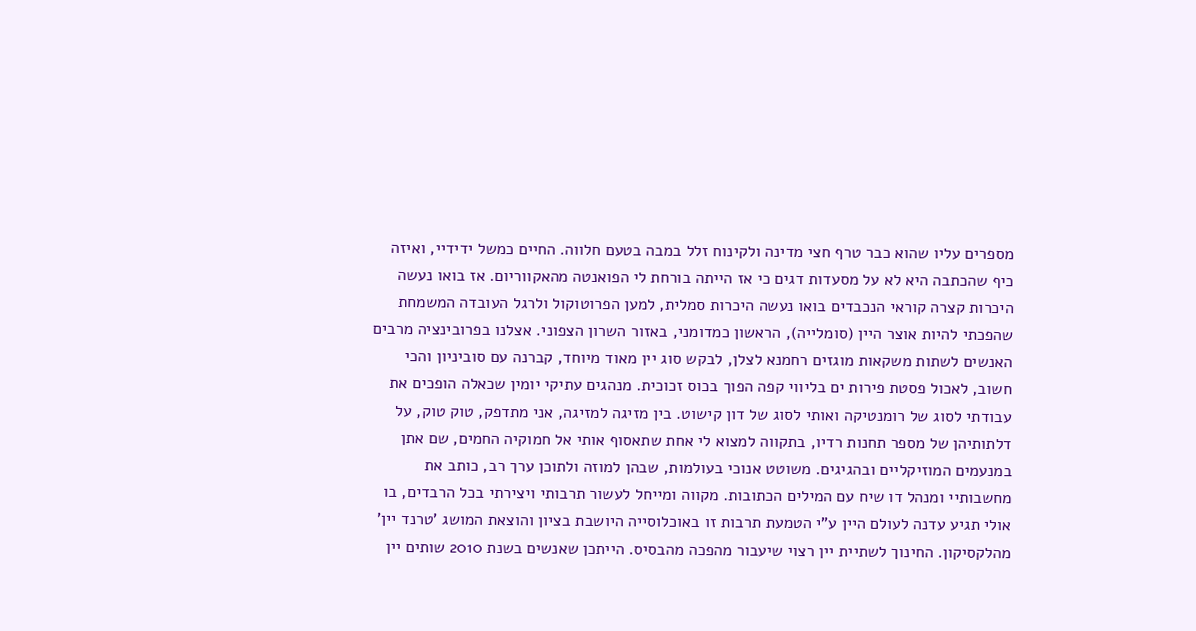מספרים עליו שהוא כבר טרף חצי מדינה ולקינוח זלל במבה בטעם חלווה. החיים כמשל ידידיי, ואיזה כיף שהכתבה היא לא על מסעדות דגים כי אז הייתה בורחת לי הפואנטה מהאקווריום. אז בואו נעשה היכרות קצרה קוראי הנכבדים בואו נעשה היכרות סמלית, למען הפרוטוקול ולרגל העובדה המשמחת שהפכתי להיות אוצר היין (סומלייה), הראשון כמדומני, באזור השרון הצפוני. אצלנו בפרובינציה מרבים האנשים לשתות משקאות מוגזים רחמנא לצלן, לבקש סוג יין מאוד מיוחד, קברנה עם סוביניון והכי חשוב, לאכול פסטת פירות ים בליווי קפה הפוך בכוס זכוכית. מנהגים עתיקי יומין שכאלה הופכים את עבודתי לסוג של רומנטיקה ואותי לסוג של דון קישוט. בין מזיגה למזיגה, אני מתדפק, טוק טוק, על דלתותיהן של מספר תחנות רדיו, בתקווה למצוא לי אחת שתאסוף אותי אל חמוקיה החמים, שם אתן במנעמים המוזיקליים ובהגיגים. משוטט אנוכי בעולמות, שבהן למוזה ולתוכן ערך רב, כותב את מחשבותיי ומנהל דו שיח עם המילים הכתובות. מקווה ומייחל לעשור תרבותי ויצירתי בכל הרבדים, בו אולי תגיע עדנה לעולם היין ע"י הטמעת תרבות זו באוכלוסייה היושבת בציון והוצאת המושג ’טרנד יין’ מהלקסיקון. החינוך לשתיית יין רצוי שיעבור מהפכה מהבסיס. הייתכן שאנשים בשנת 2010 שותים יין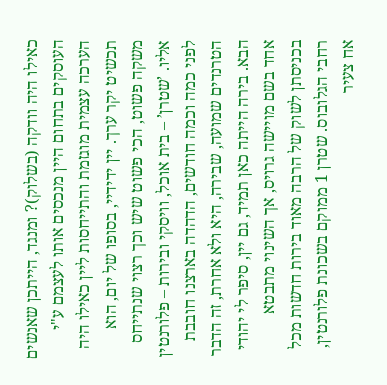כאילו היה וודקה (בשלוק)? ומנגד, הייתכן שאנשים העוסקים בתחום היין מנכסים אותו לעצמם ע"י הערכה עצמית מוגזמת והתייחסות ליין כאילו היה תכשיט יקר ערך. יין ידידיי, בסופו של יום, הוא משקה פשוט, הכי פשוט שיש וכך רצוי שנתייחס אליו. ’שטרן’ – בית אוכל, וויסקי ובירות – פלורנטין לפני כמה וכמה חודשים, הדהדה בארצנו חובבת הטרנדים שמועה, שבירה, היא ולא אחרת, זה הדבר הבא. בירה הייתה כאן תמיד, גם יין, סיפר לי יהודי אחד בשם מויישה גרויס, אך השינוי מתבטא בכניסתן לשוק של הרבה מאוד בירות חדשות מכל רחבי הגלובוס. שטרן 1 ממוקם בשכונת פלורנטין, אח צעיר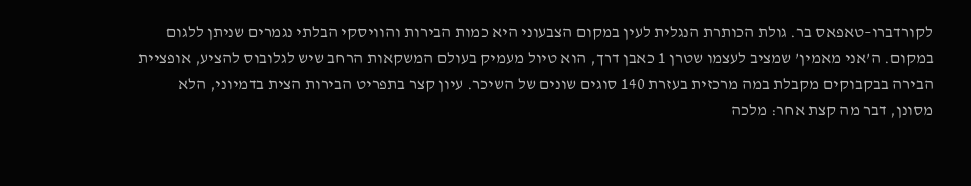לקורדברו–טאפאס בר. גולת הכותרת הנגלית לעין במקום הצבעוני היא כמות הבירות והוויסקי הבלתי נגמרים שניתן ללגום במקום. ה’אני מאמין’ שמציב לעצמו שטרן 1 כאבן דרך, הוא טיול מעמיק בעולם המשקאות הרחב שיש לגלובוס להציע, אופציית הבירה בבקבוקים מקבלת במה מרכזית בעזרת 140 סוגים שונים של השיכר. עיון קצר בתפריט הבירות הצית בדמיוני, הלא מסונן, דבר מה קצת אחר: מלכה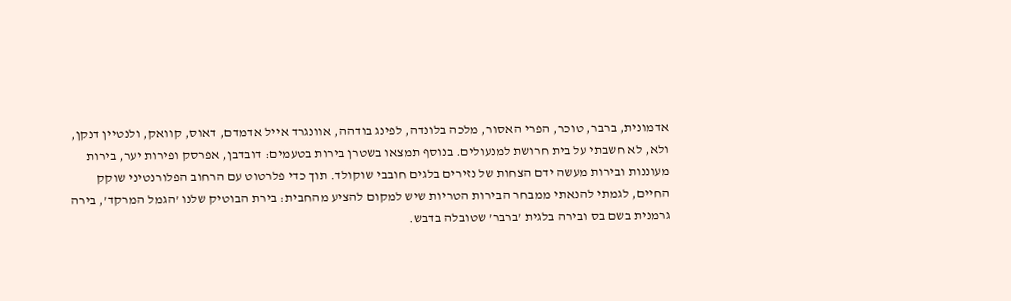אדמונית, ברבר, טוכר, הפרי האסור, מלכה בלונדה, לפינג בודהה, אוונגרד אייל אדמדם, דאוס, קוואק, ולנטיין דנקן, ולא, לא חשבתי על בית חרושת למנעולים. בנוסף תמצאו בשטרן בירות בטעמים: דובדבן, אפרסק ופירות יער, בירות מעוננות ובירות מעשה ידם הצחות של נזירים בלגים חובבי שוקולד. תוך כדי פלרטוט עם הרחוב הפלורנטיני שוקק החיים, לגמתי להנאתי ממבחר הבירות הטריות שיש למקום להציע מהחבית: בירת הבוטיק שלנו ’הגמל המרקד’, בירה גרמנית בשם בס ובירה בלגית ’ברבר’ שטובלה בדבש.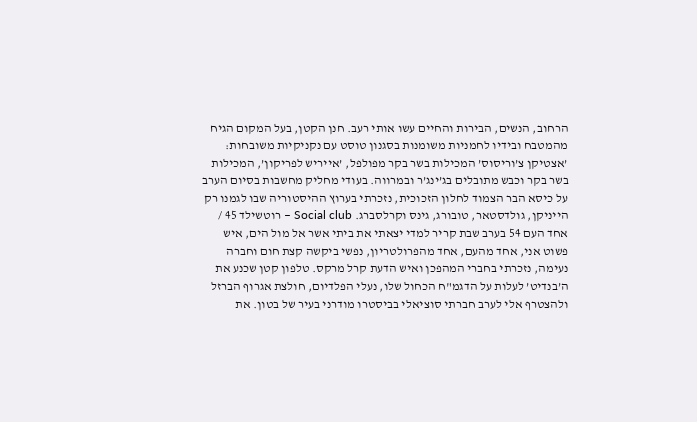הרחוב, הנשים, הבירות והחיים עשו אותי רעב. חנן הקטן, בעל המקום הגיח מהמטבח ובידיו לחמניות משומנות בסגנון טוסט עם נקניקיות משובחות: ’אצטיקן צ’וריסוס’ המכילות בשר בקר מפולפל, ’אייריש לפריקון’, המכילות בשר בקר וכבש מתובלים בג’ינג’ר ובמרווה. בעודי מחליק מחשבות בסיום הערב על כיסא הבר הצמוד לחלון הזכוכית, נזכרתי בערוץ ההיסטוריה שבו לגמנו רק הייניקן, גולדסטאר, טובורג, גינס וקרלסברג. Social club – רוטשילד 45 / אחד העם 54 בערב שבת קריר למדי יצאתי את ביתי אשר אל מול הים, איש פשוט אני, אחד מהעם, אחד מהפרולטריון, נפשי ביקשה קצת חום וחברה נעימה, נזכרתי בחברי המהפכן ואיש הדעת קרל מרקס. טלפון קטן שכנע את ה’בנדיט’ לעלות על הדגמ"ח הכחול שלו, נעלי הפלדיום, חולצת אגרוף הברזל ולהצטרף אלי לערב חברתי סוציאלי בביסטרו מודרני בעיר של בטון. את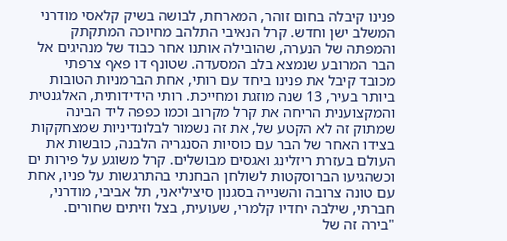פנינו קיבלה בחום זוהר, המארחת, לבושה בשיק קלאסי מודרני המשלב ישן וחדש. קרל הנאיבי התלהב מחיוכה המתקתק והמפתה של הנערה, שהובילה אותנו אחר כבוד של מנהיגים אל הבר המרובע שנמצא בלב המסעדה. שטונף דו פאף צרפתי מכובד קיבל את פנינו ביחד עם רותי, אחת הברמניות הטובות ביותר בעיר, 13 שנה מוזגת ומחייכת. רותי הידידותית, האלגנטית והמקצוענית הריחה את קרל מקרוב וכמו כפפה ליד הבינה שמתוק זה לא הקטע של, את זה נשמור לבלונדיניות שמצחקקות בצידו האחר של הבר עם כוסיות הסנגריה הלבנה, כובשות את העולם בעזרת ריזלינג ואגסים מבושלים. קרל משוגע על פירות ים וכשהגיעו הברוסקטות לשולחן הבחנתי בהתרגשות על פניו, אחת עם טונה צרובה והשנייה בסגנון סיציליאני, תל אביבי, מודרני, חברתי, שילבה יחדיו קלמרי, שעועית, בצל וזיתים שחורים. "בירה זה של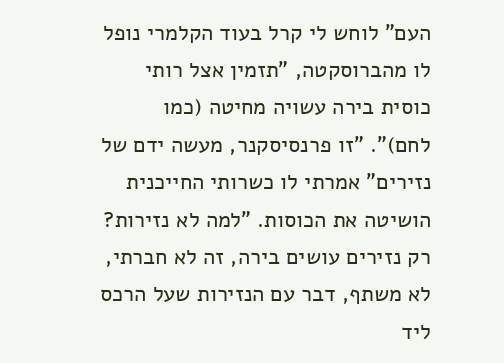העם" לוחש לי קרל בעוד הקלמרי נופל לו מהברוסקטה, "תזמין אצל רותי כוסית בירה עשויה מחיטה (כמו לחם)". "זו פרנסיסקנר, מעשה ידם של נזירים" אמרתי לו כשרותי החייכנית הושיטה את הכוסות. "למה לא נזירות? רק נזירים עושים בירה, זה לא חברתי, לא משתף, דבר עם הנזירות שעל הרכס ליד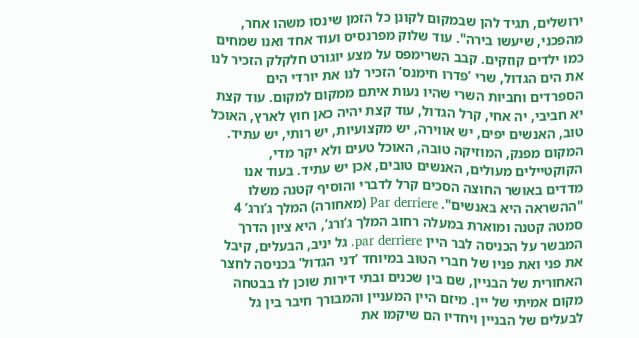ירושלים, תגיד להן שבמקום לקונן כל הזמן שינסו משהו אחר, מהפכני, שיעשו בירה". עוד שלוק מפרנסיס ועוד אחד ואנו שמחים כמו ילדים קוזקים. קבב השרימפס על מצע יוגורט חלקלק הזכיר לנו את הים הגדול, שרי ’פדרו חימנס’ הזכיר לנו את יורדי הים הספרדים וחביות השרי שהיו נעות איתם ממקום למקום. עוד קצת יא חביבי, יה אחי, קרל הגדול, עוד קצת יהיה כאן חוץ לארץ, האוכל טוב, האנשים יפים, יש אווירה, יש מקצועיות, יש רותי, יש עתיד. המקום מפנק, המוזיקה טובה, האוכל טעים ולא יקר מדי, הקוקטיילים מעולים, האנשים טובים, אכן יש עתיד. בעוד אנו מדדים באושר החוצה הסכים קרל לדברי והוסיף קטנה משלו "ההשראה היא באנשים". Par derriere (מאחורה) המלך ג’ורג’ 4 סמטה קטנה ומוארת במעלה רחוב המלך ג’ורג’, היא ציון הדרך המבשר על הכניסה לבר היין par derriere. גל יניב, הבעלים, קיבל את פני ואת פניו של חברי הטוב במיוחד ’דני הגדול’ בכניסה לחצר האחורית של הבניין, שם בין שכנים ובתי דירות שוכן לו בבטחה מקום אמיתי של יין. מיזם היין המעניין והמבורך חיבר בין גל לבעלים של הבניין ויחדיו הם שיקמו את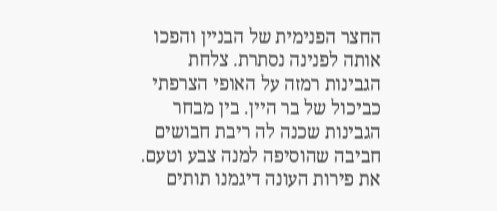החצר הפנימית של הבניין והפכו אותה לפנינה נסתרת. צלחת הגבינות רמזה על האופי הצרפתי כביכול של בר היין. בין מבחר הגבינות שכנה לה ריבת חבושים חביבה שהוסיפה למנה צבע וטעם. את פירות העונה דיגמנו תותים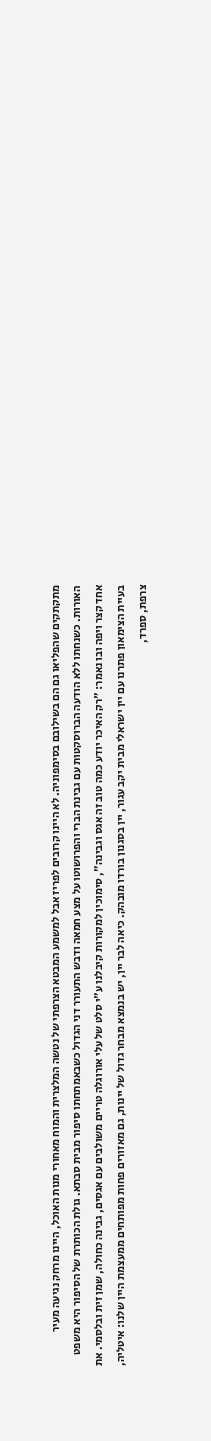מתקתקים שהפליאו גם הם בשילובם בסימפוניה. לא היינו קרובים לפריז אבל למשמע המבטא הצרפתי של נטשה המלצרית והמוח מאחורי מנות האוכל, היינו מרחק נגיעה מעיר האורות. כשנחתו ללא הודעה הברוסקטות עם גבינת הברי והפרושוטו על מצע חמאה ודבש התעורר דני הגדול כשבאמתחתו סיפור מבית סבתא. גולת הכותרת של הסיפור היא משפט אחד קצר ויפה ובו נאמר: "רק האיכר יודע כמה טוב זה אגס וגבינה", סימוכין למקורות קיבלנו ע"י סלט של עלי אורוגלה טריים משולבים עם אגסים, גבינה כחולה, שמן זית ובלסמי. את בעיית הצימאון פתרנו עם יין ישראלי מבית יקב עגור, יין בסגנון בורדו מובהק. כיאה לבר יין, יש בנמצא מבחר גדול של יינות, גם מאזורים פחות מפותחים ממעצמת היין שלנו: איטליה, צרפת, ספרד,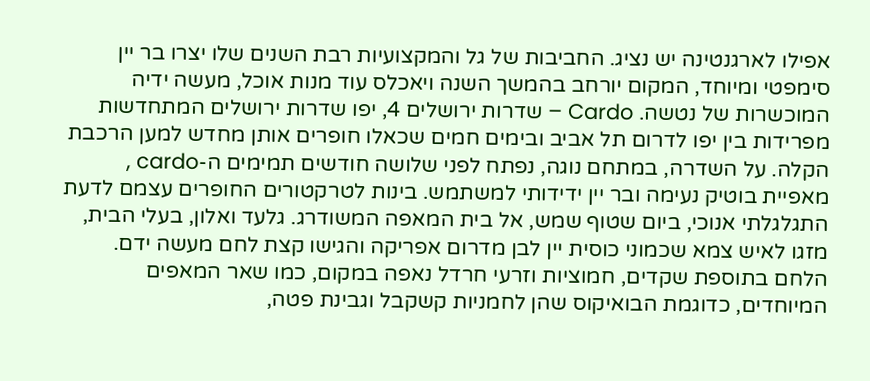אפילו לארגנטינה יש נציג. החביבות של גל והמקצועיות רבת השנים שלו יצרו בר יין סימפטי ומיוחד, המקום יורחב בהמשך השנה ויאכלס עוד מנות אוכל, מעשה ידיה המוכשרות של נטשה. Cardo – שדרות ירושלים 4, יפו שדרות ירושלים המתחדשות מפרידות בין יפו לדרום תל אביב ובימים חמים שכאלו חופרים אותן מחדש למען הרכבת הקלה. על השדרה, במתחם נוגה, נפתח לפני שלושה חודשים תמימים ה-cardo , מאפיית בוטיק נעימה ובר יין ידידותי למשתמש. בינות לטרקטורים החופרים עצמם לדעת התגלגלתי אנוכי, ביום שטוף שמש, אל בית המאפה המשודרג. גלעד ואלון, בעלי הבית, מזגו לאיש צמא שכמוני כוסית יין לבן מדרום אפריקה והגישו קצת לחם מעשה ידם. הלחם בתוספת שקדים, חמוציות וזרעי חרדל נאפה במקום, כמו שאר המאפים המיוחדים, כדוגמת הבואיקוס שהן לחמניות קשקבל וגבינת פטה,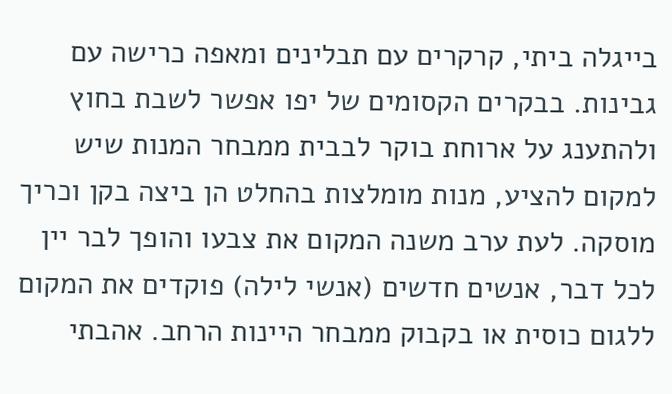בייגלה ביתי, קרקרים עם תבלינים ומאפה כרישה עם גבינות. בבקרים הקסומים של יפו אפשר לשבת בחוץ ולהתענג על ארוחת בוקר לבבית ממבחר המנות שיש למקום להציע, מנות מומלצות בהחלט הן ביצה בקן וכריך מוסקה. לעת ערב משנה המקום את צבעו והופך לבר יין לכל דבר, אנשים חדשים (אנשי לילה) פוקדים את המקום ללגום כוסית או בקבוק ממבחר היינות הרחב. אהבתי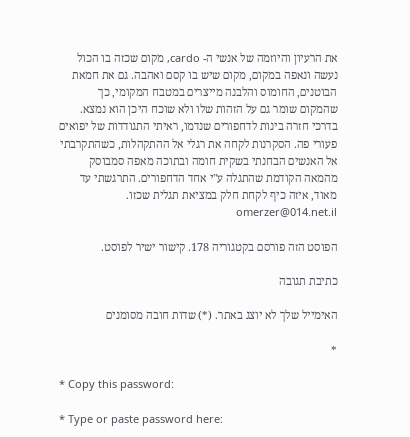את הרעיון והיוזמה של אנשי ה- cardo, מקום שכזה בו הכול נעשה ונאפה במקום, מקום שיש בו קסם ואהבה. גם את חמאת הבוטנים, החומוס והלבנה מייצרים במטבח המקומי, כך שהמקום שומר גם על הזהות שלו ולא שוכח היכן הוא נמצא. בדרכי חזרה בינות לדחפורים שנדמו, ראיתי התגודדות של יפואים פעורי פה. הסקרנות לקחה את רגלי אל ההתקהלות, כשהתקרבתי אל האנשים הבחנתי בשקית חומה ובתוכה מאפה סמבוסק מהמאה הקודמת שהתגלה ע"י אחד הדחפורים. התרגשתי עד מאוד, איזה כיף לקחת חלק במציאת תגלית שכזו. omerzer@014.net.il

הפוסט הזה פורסם בקטגוריה 178. קישור ישיר לפוסט.

כתיבת תגובה

האימייל שלך לא יוצג באתר. (*) שדות חובה מסומנים

*

* Copy this password:

* Type or paste password here: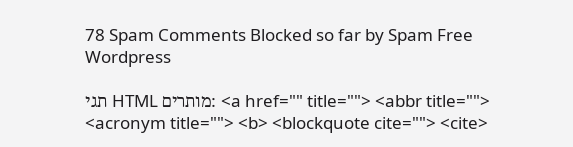78 Spam Comments Blocked so far by Spam Free Wordpress

תגי HTML מותרים: <a href="" title=""> <abbr title=""> <acronym title=""> <b> <blockquote cite=""> <cite>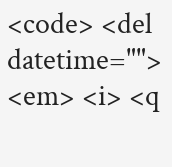<code> <del datetime=""> <em> <i> <q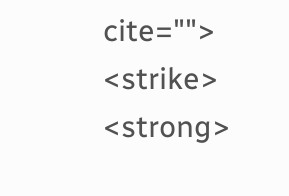cite=""> <strike> <strong>